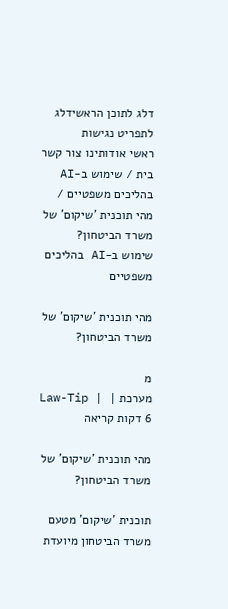דלג לתוכן הראשידלג לתפריט נגישות
ראשי אודותינו צור קשר
בית / שימוש ב-AI בהליכים משפטיים / מהי תוכנית 'שיקום' של משרד הביטחון?
שימוש ב-AI בהליכים משפטיים

מהי תוכנית 'שיקום' של משרד הביטחון?

מ
מערכת Law-Tip | | 6 דקות קריאה

מהי תוכנית 'שיקום' של משרד הביטחון?

תוכנית 'שיקום' מטעם משרד הביטחון מיועדת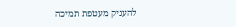להעניק מעטפת תמיכה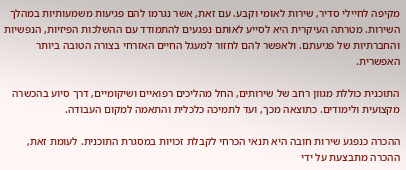מקיפה לחיילי סדיר, שירות לאומי וקבע. עם זאת, אשר נגרמו להם פגיעות משמעותיות במהלך השירות. מטרתה העיקרית היא לסייע לאותם נפגעים להתמודד עם ההשלכות הפיזיות, הנפשיות והחברתיות של פגיעתם. ולאפשר להם לחזור למעגל החיים האזרחי בצורה הטובה ביותר האפשרית.

התוכנית כוללת מגוון רחב של שירותים, החל מהליכים רפואיים ושיקומיים, דרך סיוע בהכשרה מקצועית ולימודים. כתוצאה מכך, ועד לתמיכה כלכלית והתאמה למקום העבודה.

ההכרה כנפגע שירות חובה היא תנאי הכרחי לקבלת זכויות במסגרת התוכנית. לעומת זאת, ההכרה מתבצעת על ידי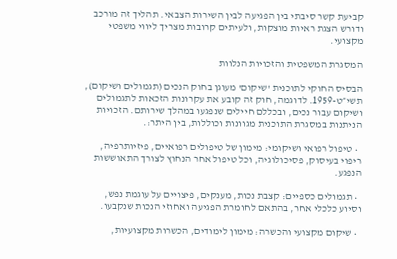קביעת קשר סיבתי בין הפגיעה לבין השירות הצבאי. תהליך זה מורכב ודורש הצגת ראיות מוצקות, ולעיתים קרובות מצריך ליווי משפטי מקצועי.

המסגרת המשפטית והזכויות הנלוות

הבסיס החוקי לתוכנית 'שיקום' מעוגן בחוק הנכים (תגמולים ושיקום), תשי״ט-1959. לדוגמה, חוק זה קובע את עקרונות הזכאות לתגמולים ושיקום עבור נכים, ובכללם חיילים שנפגעו במהלך שירותם. הזכויות הניתנות במסגרת התוכנית מגוונות וכוללות, בין היתר:.

  • טיפול רפואי ושיקומי: מימון של טיפולים רפואיים, פיזיותרפיה, ריפוי בעיסוק, פסיכולוגיה, וכל טיפול אחר הנחוץ לצורך התאוששות הנפגע.

  • תגמולים כספיים: קצבת נכות, מענקים, פיצויים על עוגמת נפש, וסיוע כלכלי אחר, בהתאם לחומרת הפגיעה ואחוזי הנכות שנקבעו.

  • שיקום מקצועי והכשרה: מימון לימודים, הכשרות מקצועיות,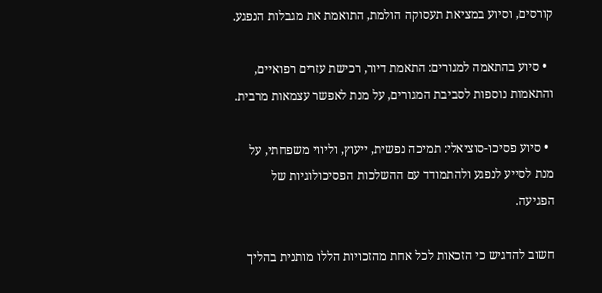קורסים, וסיוע במציאת תעסוקה הולמת, התואמת את מגבלות הנפגע.

  • סיוע בהתאמה למגורים: התאמת דיור, רכישת עזרים רפואיים, והתאמות נוספות לסביבת המגורים, על מנת לאפשר עצמאות מרבית.

  • סיוע פסיכו-סוציאלי: תמיכה נפשית, ייעוץ, וליווי משפחתי, על מנת לסייע לנפגע ולהתמודד עם ההשלכות הפסיכולוגיות של הפגיעה.

חשוב להדגיש כי הזכאות לכל אחת מהזכויות הללו מותנית בהליך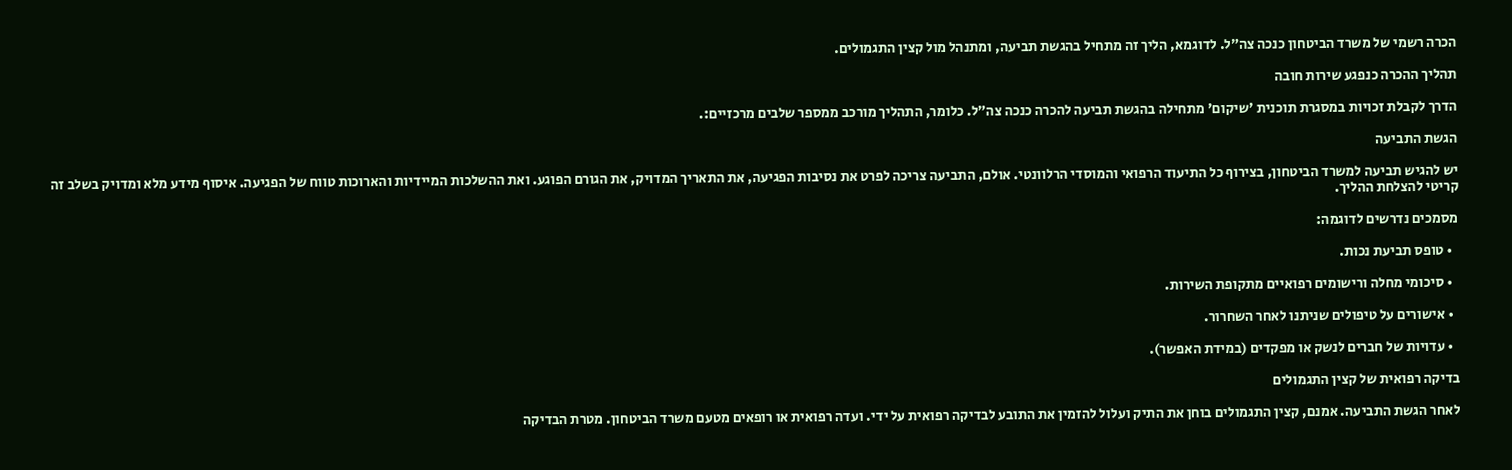הכרה רשמי של משרד הביטחון כנכה צה״ל. לדוגמא, הליך זה מתחיל בהגשת תביעה, ומתנהל מול קצין התגמולים.

תהליך ההכרה כנפגע שירות חובה

הדרך לקבלת זכויות במסגרת תוכנית 'שיקום' מתחילה בהגשת תביעה להכרה כנכה צה״ל. כלומר, התהליך מורכב ממספר שלבים מרכזיים:.

הגשת התביעה

יש להגיש תביעה למשרד הביטחון, בצירוף כל התיעוד הרפואי והמוסדי הרלוונטי. אולם, התביעה צריכה לפרט את נסיבות הפגיעה, את התאריך המדויק, את הגורם הפוגע. ואת ההשלכות המיידיות והארוכות טווח של הפגיעה. איסוף מידע מלא ומדויק בשלב זה קריטי להצלחת ההליך.

מסמכים נדרשים לדוגמה:

  • טופס תביעת נכות.

  • סיכומי מחלה ורישומים רפואיים מתקופת השירות.

  • אישורים על טיפולים שניתנו לאחר השחרור.

  • עדויות של חברים לנשק או מפקדים (במידת האפשר).

בדיקה רפואית של קצין התגמולים

לאחר הגשת התביעה. אמנם, קצין התגמולים בוחן את התיק ועלול להזמין את התובע לבדיקה רפואית על ידי. ועדה רפואית או רופאים מטעם משרד הביטחון. מטרת הבדיקה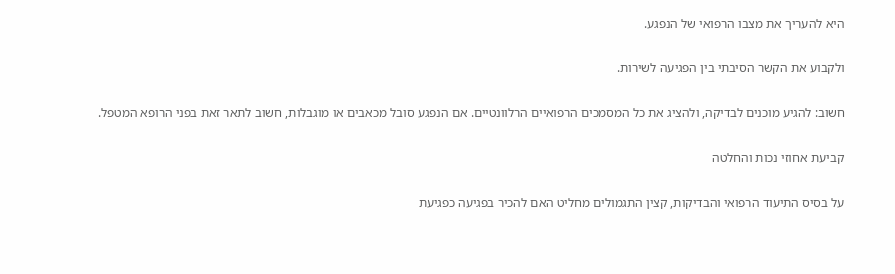היא להעריך את מצבו הרפואי של הנפגע.

ולקבוע את הקשר הסיבתי בין הפגיעה לשירות.

חשוב: להגיע מוכנים לבדיקה, ולהציג את כל המסמכים הרפואיים הרלוונטיים. אם הנפגע סובל מכאבים או מוגבלות, חשוב לתאר זאת בפני הרופא המטפל.

קביעת אחוזי נכות והחלטה

על בסיס התיעוד הרפואי והבדיקות, קצין התגמולים מחליט האם להכיר בפגיעה כפגיעת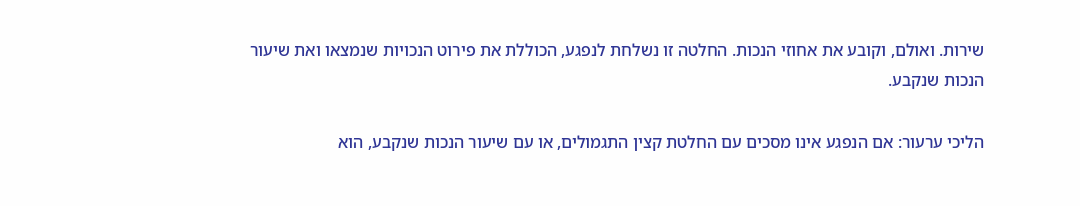שירות. ואולם, וקובע את אחוזי הנכות. החלטה זו נשלחת לנפגע, הכוללת את פירוט הנכויות שנמצאו ואת שיעור הנכות שנקבע.

הליכי ערעור: אם הנפגע אינו מסכים עם החלטת קצין התגמולים, או עם שיעור הנכות שנקבע, הוא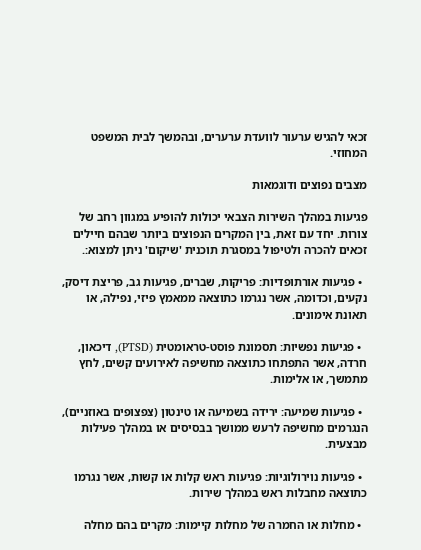זכאי להגיש ערעור לוועדת ערערים, ובהמשך לבית המשפט המחוזי.

מצבים נפוצים ודוגמאות

פגיעות במהלך השירות הצבאי יכולות להופיע במגוון רחב של צורות. יחד עם זאת, בין המקרים הנפוצים ביותר שבהם חיילים זכאים להכרה ולטיפול במסגרת תוכנית 'שיקום' ניתן למצוא:.

  • פגיעות אורתופדיות: פריקות, שברים, פגיעות גב, פריצת דיסק, נקעים, וכדומה, אשר נגרמו כתוצאה ממאמץ פיזי, נפילה, או תאונת אימונים.

  • פגיעות נפשיות: תסמונת פוסט-טראומטית (PTSD), דיכאון, חרדה, אשר התפתחו כתוצאה מחשיפה לאירועים קשים, לחץ מתמשך, או אלימות.

  • פגיעות שמיעה: ירידה בשמיעה או טינטון (צפצופים באוזניים), הנגרמים מחשיפה לרעש ממושך בבסיסים או במהלך פעילות מבצעית.

  • פגיעות נוירולוגיות: פגיעות ראש קלות או קשות, אשר נגרמו כתוצאה מחבלות ראש במהלך שירות.

  • מחלות או החמרה של מחלות קיימות: מקרים בהם מחלה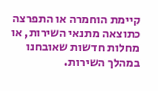קיימת הוחמרה או התפרצה כתוצאה מתנאי השירות, או מחלות חדשות שאובחנו במהלך השירות.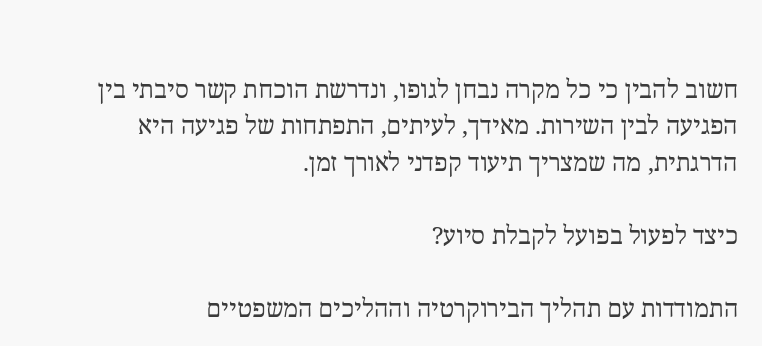חשוב להבין כי כל מקרה נבחן לגופו, ונדרשת הוכחת קשר סיבתי בין הפגיעה לבין השירות. מאידך, לעיתים, התפתחות של פגיעה היא הדרגתית, מה שמצריך תיעוד קפדני לאורך זמן.

כיצד לפעול בפועל לקבלת סיוע?

התמודדות עם תהליך הבירוקרטיה וההליכים המשפטיים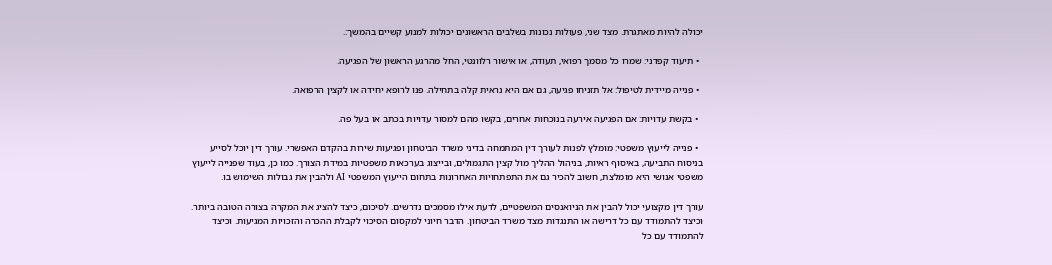יכולה להיות מאתגרת. מצד שני, פעולות נכונות בשלבים הראשונים יכולות למנוע קשיים בהמשך:.

  • תיעוד קפדני: שמרו כל מסמך רפואי, תעודה, או אישור רלוונטי, החל מהרגע הראשון של הפגיעה.

  • פנייה מיידית לטיפול: אל תזניחו פגיעה, גם אם היא נראית קלה בתחילה. פנו לרופא יחידה או לקצין הרפואה.

  • בקשת עדויות: אם הפגיעה אירעה בנוכחות אחרים, בקשו מהם למסור עדויות בכתב או בעל פה.

  • פנייה לייעוץ משפטי: מומלץ לפנות לעורך דין המתמחה בדיני משרד הביטחון ופגיעות שירות בהקדם האפשרי. עורך דין יוכל לסייע בניסוח התביעה, באיסוף ראיות, בניהול ההליך מול קצין התגמולים, ובייצוג בערכאות משפטיות במידת הצורך. כמו כן, בעוד שפנייה לייעוץ משפטי אנושי היא מומלצת, חשוב להכיר גם את התפתחויות האחרונות בתחום הייעוץ המשפטי AI ולהבין את גבולות השימוש בו.

עורך דין מקצועי יכול להבין את הניואנסים המשפטיים, לדעת אילו מסמכים נדרשים. לסיכום, כיצד להציג את המקרה בצורה הטובה ביותר. וכיצד להתמודד עם כל דרישה או התנגדות מצד משרד הביטחון. הדבר חיוני למקסום הסיכוי לקבלת ההכרה והזכויות המגיעות. וכיצד להתמודד עם כל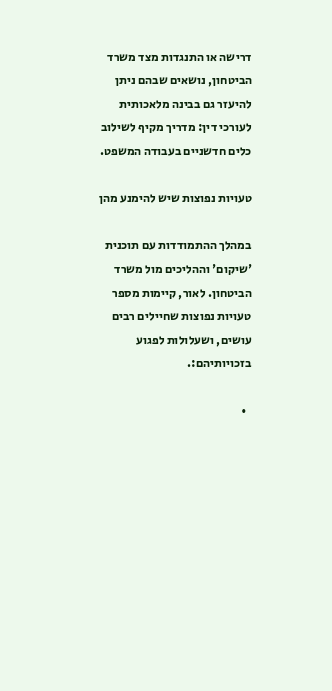דרישה או התנגדות מצד משרד הביטחון, נושאים שבהם ניתן להיעזר גם בבינה מלאכותית לעורכי דין: מדריך מקיף לשילוב כלים חדשניים בעבודה המשפט.

טעויות נפוצות שיש להימנע מהן

במהלך ההתמודדות עם תוכנית 'שיקום' וההליכים מול משרד הביטחון. לאור, קיימות מספר טעויות נפוצות שחיילים רבים עושים, ושעלולות לפגוע בזכויותיהם:.

  •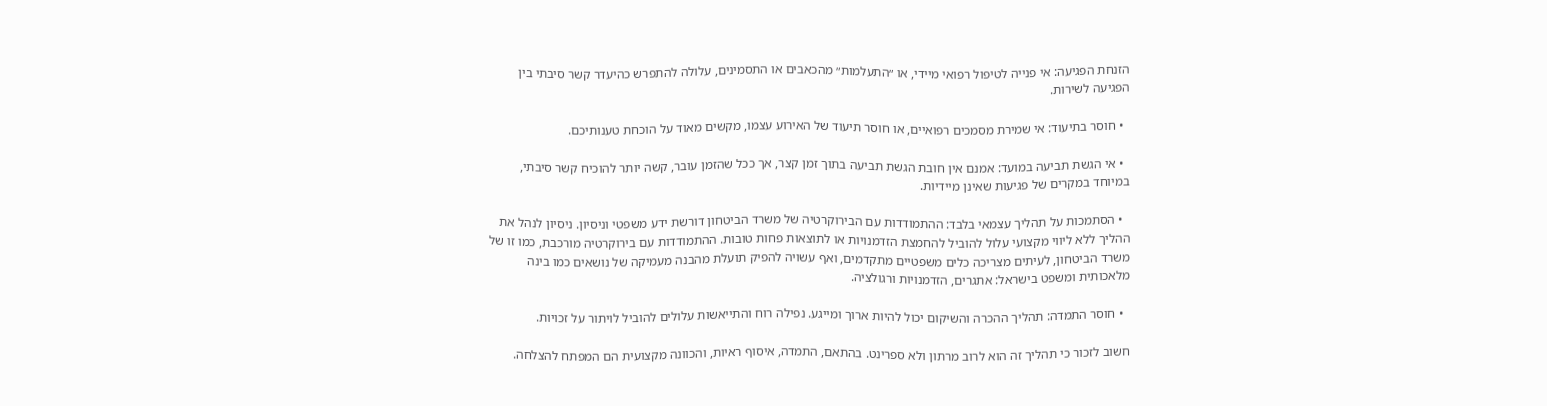הזנחת הפגיעה: אי פנייה לטיפול רפואי מיידי, או ״התעלמות״ מהכאבים או התסמינים, עלולה להתפרש כהיעדר קשר סיבתי בין הפגיעה לשירות.

  • חוסר בתיעוד: אי שמירת מסמכים רפואיים, או חוסר תיעוד של האירוע עצמו, מקשים מאוד על הוכחת טענותיכם.

  • אי הגשת תביעה במועד: אמנם אין חובת הגשת תביעה בתוך זמן קצר, אך ככל שהזמן עובר, קשה יותר להוכיח קשר סיבתי, במיוחד במקרים של פגיעות שאינן מיידיות.

  • הסתמכות על תהליך עצמאי בלבד: ההתמודדות עם הבירוקרטיה של משרד הביטחון דורשת ידע משפטי וניסיון. ניסיון לנהל את ההליך ללא ליווי מקצועי עלול להוביל להחמצת הזדמנויות או לתוצאות פחות טובות. ההתמודדות עם בירוקרטיה מורכבת, כמו זו של משרד הביטחון, לעיתים מצריכה כלים משפטיים מתקדמים, ואף עשויה להפיק תועלת מהבנה מעמיקה של נושאים כמו בינה מלאכותית ומשפט בישראל: אתגרים, הזדמנויות ורגולציה.

  • חוסר התמדה: תהליך ההכרה והשיקום יכול להיות ארוך ומייגע. נפילה רוח והתייאשות עלולים להוביל לויתור על זכויות.

חשוב לזכור כי תהליך זה הוא לרוב מרתון ולא ספרינט. בהתאם, התמדה, איסוף ראיות, והכוונה מקצועית הם המפתח להצלחה.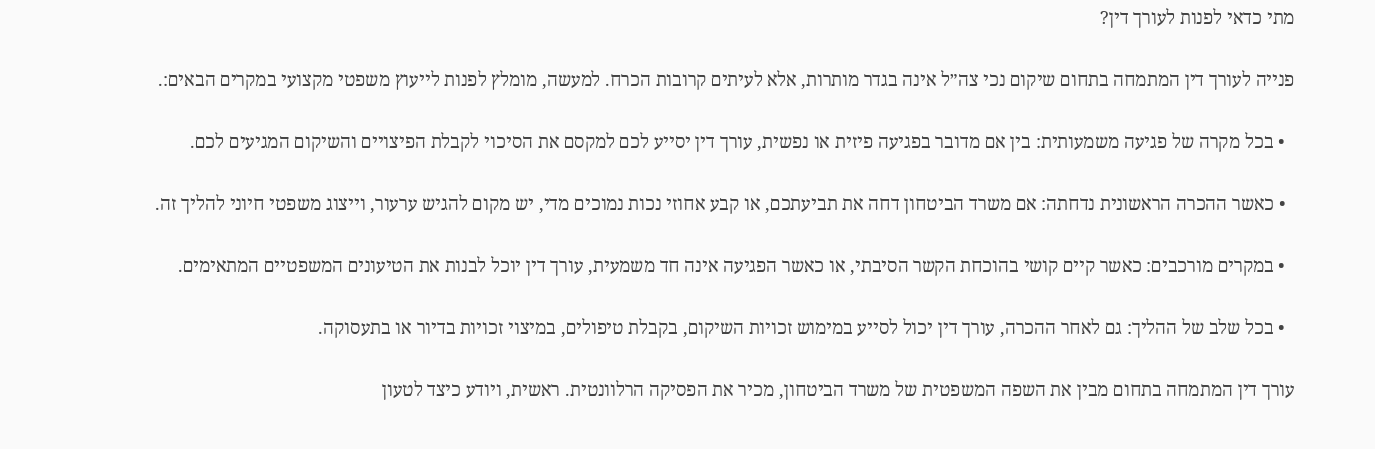מתי כדאי לפנות לעורך דין?

פנייה לעורך דין המתמחה בתחום שיקום נכי צה״ל אינה בגדר מותרות, אלא לעיתים קרובות הכרח. למעשה, מומלץ לפנות לייעוץ משפטי מקצועי במקרים הבאים:.

  • בכל מקרה של פגיעה משמעותית: בין אם מדובר בפגיעה פיזית או נפשית, עורך דין יסייע לכם למקסם את הסיכוי לקבלת הפיצויים והשיקום המגיעים לכם.

  • כאשר ההכרה הראשונית נדחתה: אם משרד הביטחון דחה את תביעתכם, או קבע אחוזי נכות נמוכים מדי, יש מקום להגיש ערעור, וייצוג משפטי חיוני להליך זה.

  • במקרים מורכבים: כאשר קיים קושי בהוכחת הקשר הסיבתי, או כאשר הפגיעה אינה חד משמעית, עורך דין יוכל לבנות את הטיעונים המשפטיים המתאימים.

  • בכל שלב של ההליך: גם לאחר ההכרה, עורך דין יכול לסייע במימוש זכויות השיקום, בקבלת טיפולים, במיצוי זכויות בדיור או בתעסוקה.

עורך דין המתמחה בתחום מבין את השפה המשפטית של משרד הביטחון, מכיר את הפסיקה הרלוונטית. ראשית, ויודע כיצד לטעון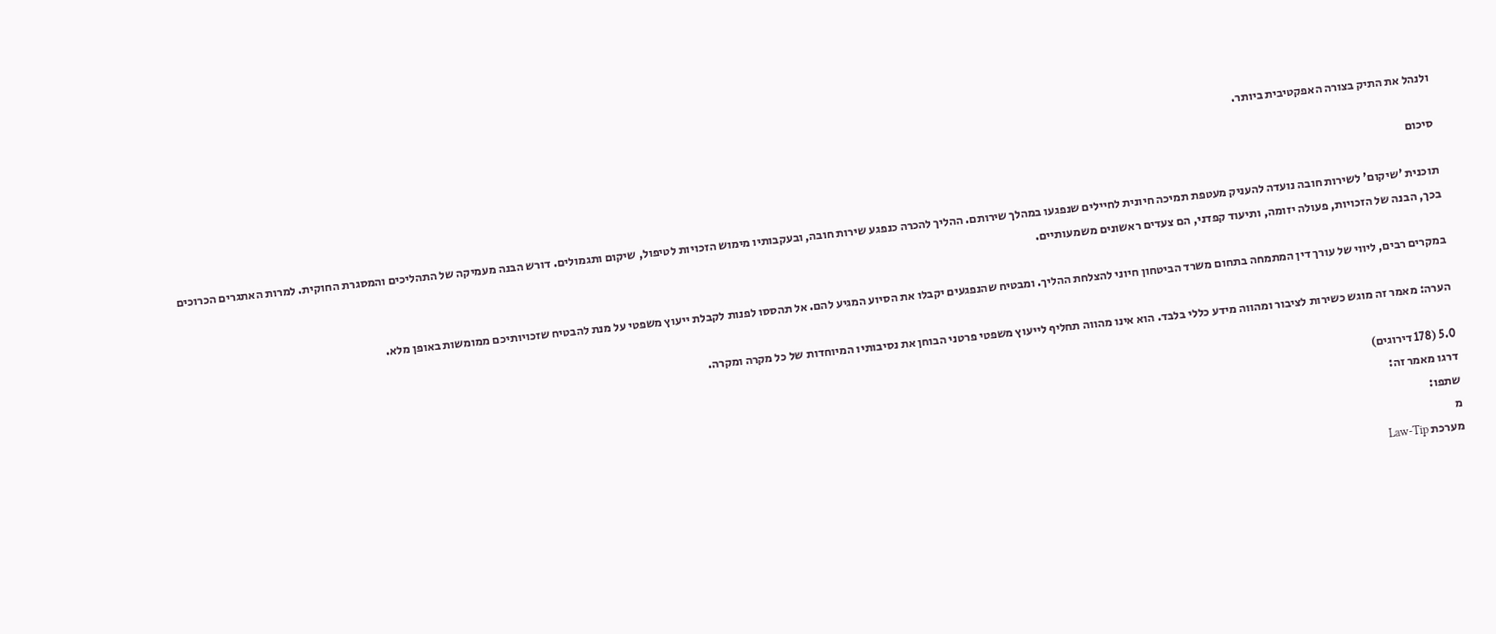ולנהל את התיק בצורה האפקטיבית ביותר.

סיכום

תוכנית 'שיקום' לשירות חובה נועדה להעניק מעטפת תמיכה חיונית לחיילים שנפגעו במהלך שירותם. ההליך להכרה כנפגע שירות חובה, ובעקבותיו מימוש הזכויות לטיפול, שיקום ותגמולים. דורש הבנה מעמיקה של התהליכים והמסגרת החוקית. למרות האתגרים הכרוכים בכך, הבנה של הזכויות, פעולה יזומה, ותיעוד קפדני, הם צעדים ראשונים משמעותיים.

במקרים רבים, ליווי של עורך דין המתמחה בתחום משרד הביטחון חיוני להצלחת ההליך. ומבטיח שהנפגעים יקבלו את הסיוע המגיע להם. אל תהססו לפנות לקבלת ייעוץ משפטי על מנת להבטיח שזכויותיכם ממומשות באופן מלא.

הערה: מאמר זה מוגש כשירות לציבור ומהווה מידע כללי בלבד. הוא אינו מהווה תחליף לייעוץ משפטי פרטני הבוחן את נסיבותיו המיוחדות של כל מקרה ומקרה.

5.0 (178 דירוגים)
דרגו מאמר זה:
שתפו:
מ
מערכת Law-Tip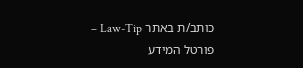כותב/ת באתר Law-Tip – פורטל המידע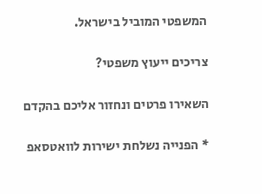המשפטי המוביל בישראל.

צריכים ייעוץ משפטי?

השאירו פרטים ונחזור אליכם בהקדם

* הפנייה נשלחת ישירות לוואטסאפ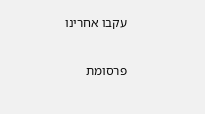עקבו אחרינו

פרסומת